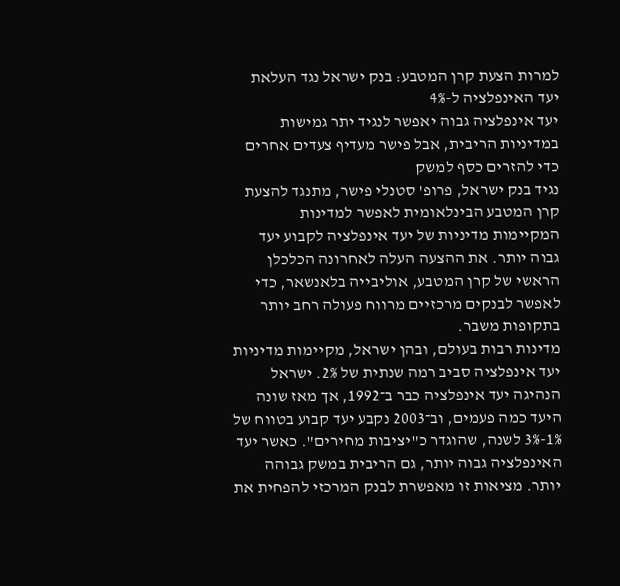למרות הצעת קרן המטבע: בנק ישראל נגד העלאת יעד האינפלציה ל-4%
יעד אינפלציה גבוה יאפשר לנגיד יתר גמישות במדיניות הריבית, אבל פישר מעדיף צעדים אחרים כדי להזרים כסף למשק
נגיד בנק ישראל, פרופ' סטנלי פישר, מתנגד להצעת קרן המטבע הבינלאומית לאפשר למדינות המקיימות מדיניות של יעד אינפלציה לקבוע יעד גבוה יותר. את ההצעה העלה לאחרונה הכלכלן הראשי של קרן המטבע, אוליבייה בלאנשאר, כדי לאפשר לבנקים מרכזיים מרווח פעולה רחב יותר בתקופות משבר.
מדינות רבות בעולם, ובהן ישראל, מקיימות מדיניות יעד אינפלציה סביב רמה שנתית של 2%. ישראל הנהיגה יעד אינפלציה כבר ב־1992, אך מאז שונה היעד כמה פעמים, וב־2003 נקבע יעד קבוע בטווח של 1%-3% לשנה, שהוגדר כ"יציבות מחירים". כאשר יעד האינפלציה גבוה יותר, גם הריבית במשק גבוהה יותר. מציאות זו מאפשרת לבנק המרכזי להפחית את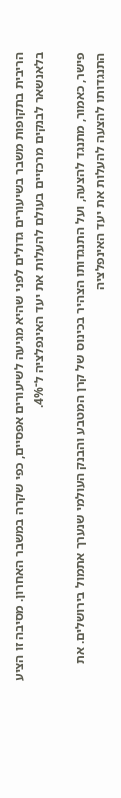הריבית בתקופות משבר בשיעורים גדולים לפני שהיא מגיעה לשיעורים אפסיים, כפי שקרה במשבר האחרון. מסיבה זו הציע בלאנשאר לבנקים מרכזיים בעולם להעלות את יעד האינפלציה ל־4%.

פישר, כאמור, מתנגד להצעה, ועל התנגדותו הצהיר בכינוס של קרן המטבע והבנק העולמי שנערך אתמול בירושלים. את התנגדותו להצעה להעלות את יעד האינפלציה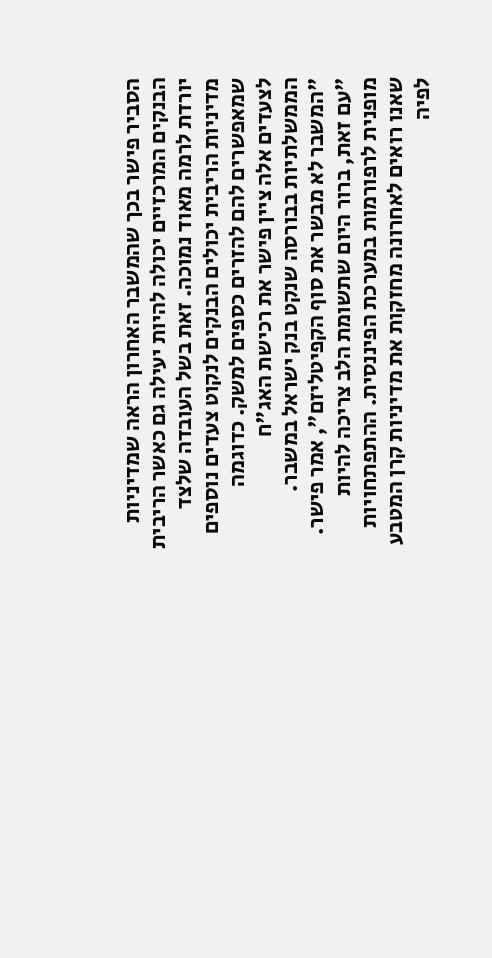הסביר פישר בכך שהמשבר האחרון הראה שמדיניות הבנקים המרכזיים יכולה להיות יעילה גם כאשר הריבית יורדת לרמה מאוד נמוכה. זאת בשל העובדה שלצד מדיניות הריבית יכולים הבנקים לנקוט צעדים נוספים שמאפשרים להם להזרים כספים למשק. כדוגמה לצעדים אלה ציין פישר את רכישת האג"ח הממשלתיות בבורסה שנקט בנק ישראל במשבר.
"המשבר לא מבשר את סוף הקפיטליזם", אמר פישר. "עם זאת, ברור היום שתשומת הלב צריכה להיות מופנית לרפורמות במערכת הפיננסית. ההתפתחויות שאנו רואים לאחרונה מחזקות את מדיניות קרן המטבע לפיה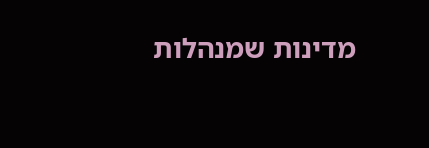מדינות שמנהלות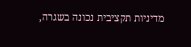מדיניות תקציבית נכונה בשגרה,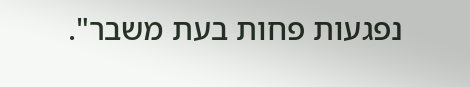נפגעות פחות בעת משבר".